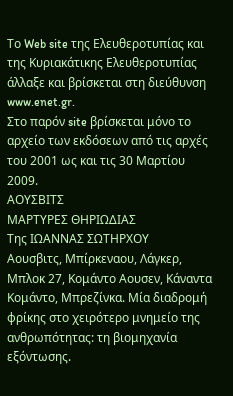Το Web site της Ελευθεροτυπίας και της Κυριακάτικης Ελευθεροτυπίας άλλαξε και βρίσκεται στη διεύθυνση www.enet.gr.
Στο παρόν site βρίσκεται μόνο το αρχείο των εκδόσεων από τις αρχές του 2001 ως και τις 30 Μαρτίου 2009.
ΑΟΥΣΒΙΤΣ
ΜΑΡΤΥΡΕΣ ΘΗΡΙΩΔΙΑΣ
Της ΙΩΑΝΝΑΣ ΣΩΤΗΡΧΟΥ
Αουσβιτς, Μπίρκεναου, Λάγκερ, Μπλοκ 27, Κομάντο Αουσεν, Κάναντα Κομάντο, Μπρεζίνκα. Μία διαδρομή φρίκης στο χειρότερο μνημείο της ανθρωπότητας: τη βιομηχανία εξόντωσης.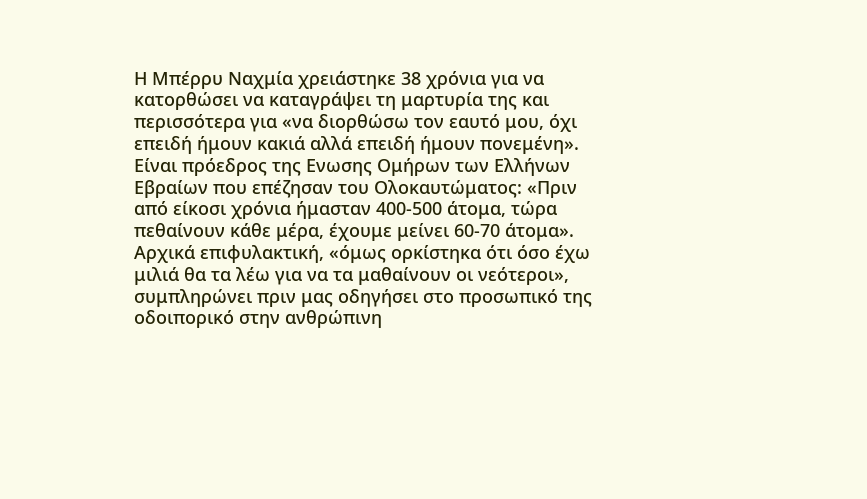Η Μπέρρυ Ναχμία χρειάστηκε 38 χρόνια για να κατορθώσει να καταγράψει τη μαρτυρία της και περισσότερα για «να διορθώσω τον εαυτό μου, όχι επειδή ήμουν κακιά αλλά επειδή ήμουν πονεμένη». Είναι πρόεδρος της Ενωσης Ομήρων των Ελλήνων Εβραίων που επέζησαν του Ολοκαυτώματος: «Πριν από είκοσι χρόνια ήμασταν 400-500 άτομα, τώρα πεθαίνουν κάθε μέρα, έχουμε μείνει 60-70 άτομα».
Αρχικά επιφυλακτική, «όμως ορκίστηκα ότι όσο έχω μιλιά θα τα λέω για να τα μαθαίνουν οι νεότεροι», συμπληρώνει πριν μας οδηγήσει στο προσωπικό της οδοιπορικό στην ανθρώπινη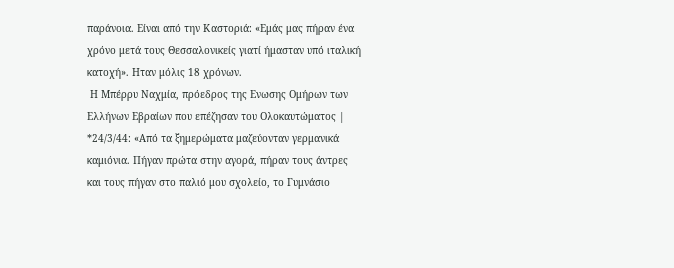παράνοια. Είναι από την Καστοριά: «Εμάς μας πήραν ένα χρόνο μετά τους Θεσσαλονικείς γιατί ήμασταν υπό ιταλική κατοχή». Ηταν μόλις 18 χρόνων.
 Η Μπέρρυ Ναχμία, πρόεδρος της Ενωσης Ομήρων των Ελλήνων Εβραίων που επέζησαν του Ολοκαυτώματος |
*24/3/44: «Από τα ξημερώματα μαζεύονταν γερμανικά καμιόνια. Πήγαν πρώτα στην αγορά, πήραν τους άντρες και τους πήγαν στο παλιό μου σχολείο, το Γυμνάσιο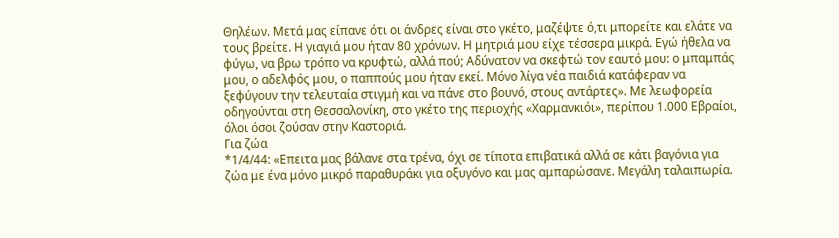Θηλέων. Μετά μας είπανε ότι οι άνδρες είναι στο γκέτο, μαζέψτε ό,τι μπορείτε και ελάτε να τους βρείτε. Η γιαγιά μου ήταν 80 χρόνων. Η μητριά μου είχε τέσσερα μικρά. Εγώ ήθελα να φύγω, να βρω τρόπο να κρυφτώ, αλλά πού; Αδύνατον να σκεφτώ τον εαυτό μου: ο μπαμπάς μου, ο αδελφός μου, ο παππούς μου ήταν εκεί. Μόνο λίγα νέα παιδιά κατάφεραν να ξεφύγουν την τελευταία στιγμή και να πάνε στο βουνό, στους αντάρτες». Με λεωφορεία οδηγούνται στη Θεσσαλονίκη, στο γκέτο της περιοχής «Χαρμανκιόι», περίπου 1.000 Εβραίοι, όλοι όσοι ζούσαν στην Καστοριά.
Για ζώα
*1/4/44: «Επειτα μας βάλανε στα τρένα, όχι σε τίποτα επιβατικά αλλά σε κάτι βαγόνια για ζώα με ένα μόνο μικρό παραθυράκι για οξυγόνο και μας αμπαρώσανε. Μεγάλη ταλαιπωρία.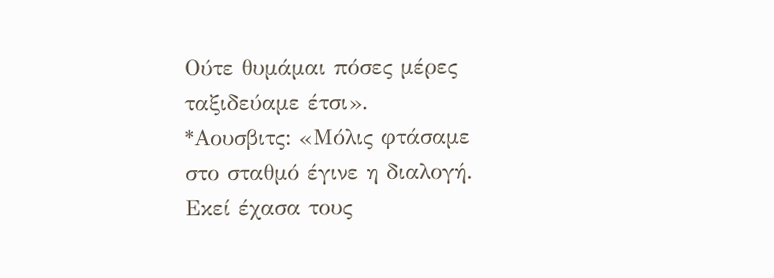Ούτε θυμάμαι πόσες μέρες ταξιδεύαμε έτσι».
*Αουσβιτς: «Μόλις φτάσαμε στο σταθμό έγινε η διαλογή. Εκεί έχασα τους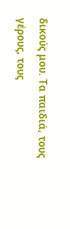δικούς μου. Τα παιδιά, τους γέρους, τους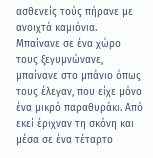ασθενείς τούς πήρανε με ανοιχτά καμιόνια. Μπαίνανε σε ένα χώρο τους ξεγυμνώνανε, μπαίνανε στο μπάνιο όπως τους έλεγαν, που είχε μόνο ένα μικρό παραθυράκι. Από εκεί έριχναν τη σκόνη και μέσα σε ένα τέταρτο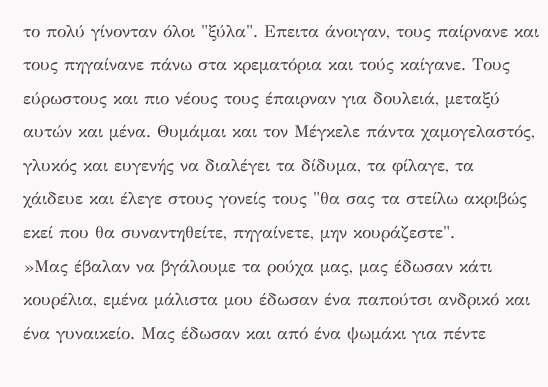το πολύ γίνονταν όλοι "ξύλα". Επειτα άνοιγαν, τους παίρνανε και τους πηγαίνανε πάνω στα κρεματόρια και τούς καίγανε. Τους εύρωστους και πιο νέους τους έπαιρναν για δουλειά, μεταξύ αυτών και μένα. Θυμάμαι και τον Μέγκελε πάντα χαμογελαστός, γλυκός και ευγενής να διαλέγει τα δίδυμα, τα φίλαγε, τα χάιδευε και έλεγε στους γονείς τους "θα σας τα στείλω ακριβώς εκεί που θα συναντηθείτε, πηγαίνετε, μην κουράζεστε".
»Μας έβαλαν να βγάλουμε τα ρούχα μας, μας έδωσαν κάτι κουρέλια, εμένα μάλιστα μου έδωσαν ένα παπούτσι ανδρικό και ένα γυναικείο. Μας έδωσαν και από ένα ψωμάκι για πέντε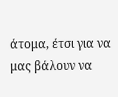άτομα, έτσι για να μας βάλουν να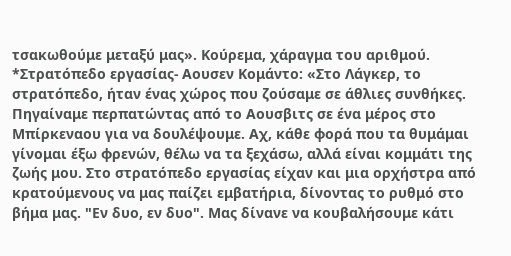τσακωθούμε μεταξύ μας». Κούρεμα, χάραγμα του αριθμού.
*Στρατόπεδο εργασίας- Αουσεν Κομάντο: «Στο Λάγκερ, το στρατόπεδο, ήταν ένας χώρος που ζούσαμε σε άθλιες συνθήκες. Πηγαίναμε περπατώντας από το Αουσβιτς σε ένα μέρος στο Μπίρκεναου για να δουλέψουμε. Αχ, κάθε φορά που τα θυμάμαι γίνομαι έξω φρενών, θέλω να τα ξεχάσω, αλλά είναι κομμάτι της ζωής μου. Στο στρατόπεδο εργασίας είχαν και μια ορχήστρα από κρατούμενους να μας παίζει εμβατήρια, δίνοντας το ρυθμό στο βήμα μας. "Εν δυο, εν δυο". Μας δίνανε να κουβαλήσουμε κάτι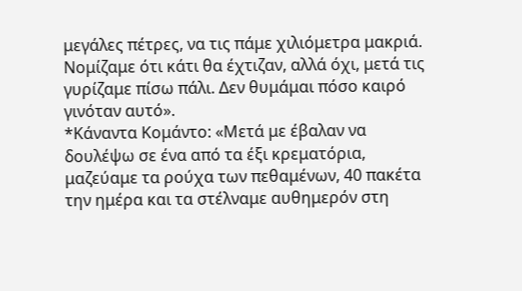μεγάλες πέτρες, να τις πάμε χιλιόμετρα μακριά. Νομίζαμε ότι κάτι θα έχτιζαν, αλλά όχι, μετά τις γυρίζαμε πίσω πάλι. Δεν θυμάμαι πόσο καιρό γινόταν αυτό».
*Κάναντα Κομάντο: «Μετά με έβαλαν να δουλέψω σε ένα από τα έξι κρεματόρια, μαζεύαμε τα ρούχα των πεθαμένων, 40 πακέτα την ημέρα και τα στέλναμε αυθημερόν στη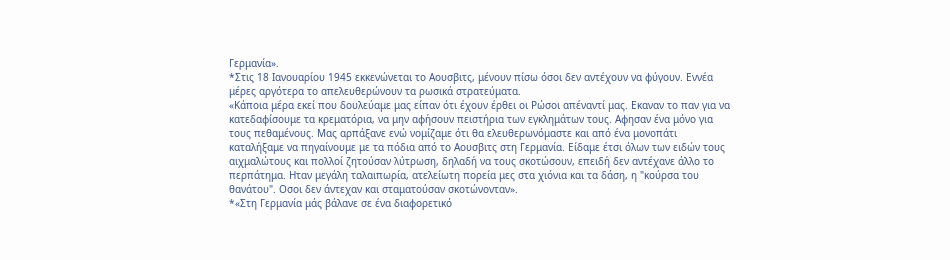Γερμανία».
*Στις 18 Ιανουαρίου 1945 εκκενώνεται το Αουσβιτς, μένουν πίσω όσοι δεν αντέχουν να φύγουν. Εννέα μέρες αργότερα το απελευθερώνουν τα ρωσικά στρατεύματα.
«Κάποια μέρα εκεί που δουλεύαμε μας είπαν ότι έχουν έρθει οι Ρώσοι απέναντί μας. Εκαναν το παν για να κατεδαφίσουμε τα κρεματόρια, να μην αφήσουν πειστήρια των εγκλημάτων τους. Αφησαν ένα μόνο για τους πεθαμένους. Μας αρπάξανε ενώ νομίζαμε ότι θα ελευθερωνόμαστε και από ένα μονοπάτι καταλήξαμε να πηγαίνουμε με τα πόδια από το Αουσβιτς στη Γερμανία. Είδαμε έτσι όλων των ειδών τους αιχμαλώτους και πολλοί ζητούσαν λύτρωση, δηλαδή να τους σκοτώσουν, επειδή δεν αντέχανε άλλο το περπάτημα. Ηταν μεγάλη ταλαιπωρία, ατελείωτη πορεία μες στα χιόνια και τα δάση, η "κούρσα του θανάτου". Οσοι δεν άντεχαν και σταματούσαν σκοτώνονταν».
*«Στη Γερμανία μάς βάλανε σε ένα διαφορετικό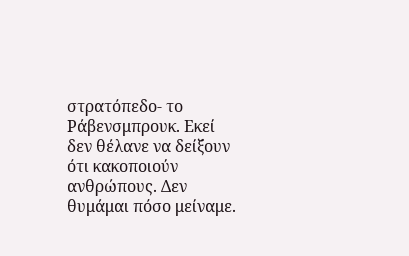στρατόπεδο- το Ράβενσμπρουκ. Εκεί δεν θέλανε να δείξουν ότι κακοποιούν ανθρώπους. Δεν θυμάμαι πόσο μείναμε.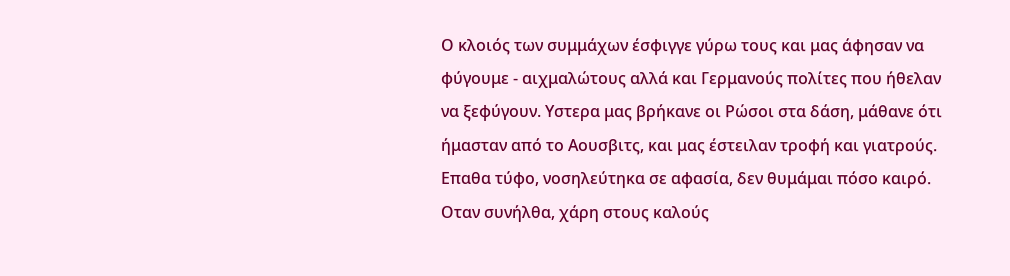Ο κλοιός των συμμάχων έσφιγγε γύρω τους και μας άφησαν να φύγουμε - αιχμαλώτους αλλά και Γερμανούς πολίτες που ήθελαν να ξεφύγουν. Υστερα μας βρήκανε οι Ρώσοι στα δάση, μάθανε ότι ήμασταν από το Αουσβιτς, και μας έστειλαν τροφή και γιατρούς. Επαθα τύφο, νοσηλεύτηκα σε αφασία, δεν θυμάμαι πόσο καιρό. Οταν συνήλθα, χάρη στους καλούς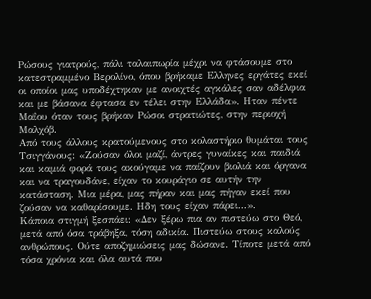Ρώσους γιατρούς, πάλι ταλαιπωρία μέχρι να φτάσουμε στο κατεστραμμένο Βερολίνο, όπου βρήκαμε Ελληνες εργάτες εκεί οι οποίοι μας υποδέχτηκαν με ανοιχτές αγκάλες σαν αδέλφια και με βάσανα έφτασα εν τέλει στην Ελλάδα». Ηταν πέντε Μαΐου όταν τους βρήκαν Ρώσοι στρατιώτες, στην περιοχή Μαλχόβ.
Από τους άλλους κρατούμενους στο κολαστήριο θυμάται τους Τσιγγάνους: «Ζούσαν όλοι μαζί, άντρες γυναίκες και παιδιά και καμιά φορά τους ακούγαμε να παίζουν βιολιά και όργανα και να τραγουδάνε, είχαν το κουράγιο σε αυτήν την κατάσταση. Μια μέρα, μας πήραν και μας πήγαν εκεί που ζούσαν να καθαρίσουμε. Ηδη τους είχαν πάρει...».
Κάποια στιγμή ξεσπάει: «Δεν ξέρω πια αν πιστεύω στο Θεό, μετά από όσα τράβηξα, τόση αδικία. Πιστεύω στους καλούς ανθρώπους. Ούτε αποζημιώσεις μας δώσανε. Τίποτε μετά από τόσα χρόνια και όλα αυτά που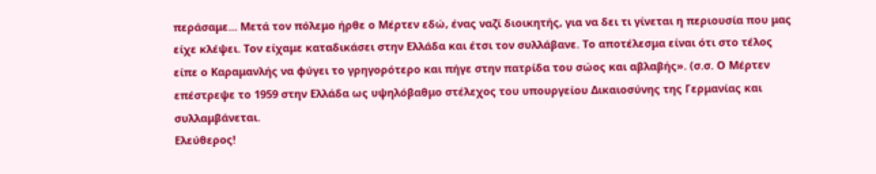περάσαμε... Μετά τον πόλεμο ήρθε ο Μέρτεν εδώ, ένας ναζί διοικητής, για να δει τι γίνεται η περιουσία που μας είχε κλέψει. Τον είχαμε καταδικάσει στην Ελλάδα και έτσι τον συλλάβανε. Το αποτέλεσμα είναι ότι στο τέλος είπε ο Καραμανλής να φύγει το γρηγορότερο και πήγε στην πατρίδα του σώος και αβλαβής». (σ.σ. Ο Μέρτεν επέστρεψε το 1959 στην Ελλάδα ως υψηλόβαθμο στέλεχος του υπουργείου Δικαιοσύνης της Γερμανίας και συλλαμβάνεται.
Ελεύθερος!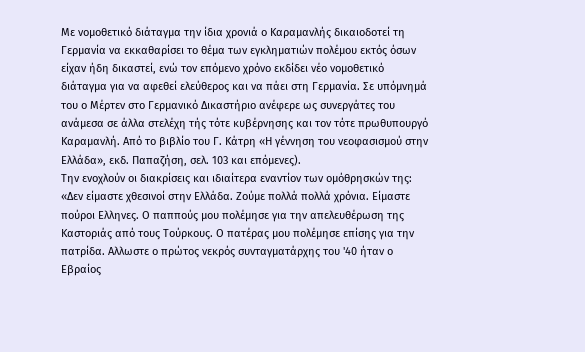Με νομοθετικό διάταγμα την ίδια χρονιά ο Καραμανλής δικαιοδοτεί τη Γερμανία να εκκαθαρίσει το θέμα των εγκληματιών πολέμου εκτός όσων είχαν ήδη δικαστεί, ενώ τον επόμενο χρόνο εκδίδει νέο νομοθετικό διάταγμα για να αφεθεί ελεύθερος και να πάει στη Γερμανία. Σε υπόμνημά του ο Μέρτεν στο Γερμανικό Δικαστήριο ανέφερε ως συνεργάτες του ανάμεσα σε άλλα στελέχη τής τότε κυβέρνησης και τον τότε πρωθυπουργό Καραμανλή. Από το βιβλίο του Γ. Κάτρη «Η γέννηση του νεοφασισμού στην Ελλάδα», εκδ. Παπαζήση, σελ. 103 και επόμενες).
Την ενοχλούν οι διακρίσεις και ιδιαίτερα εναντίον των ομόθρησκών της: «Δεν είμαστε χθεσινοί στην Ελλάδα. Ζούμε πολλά πολλά χρόνια. Είμαστε πούροι Ελληνες. Ο παππούς μου πολέμησε για την απελευθέρωση της Καστοριάς από τους Τούρκους. Ο πατέρας μου πολέμησε επίσης για την πατρίδα. Αλλωστε ο πρώτος νεκρός συνταγματάρχης του '40 ήταν ο Εβραίος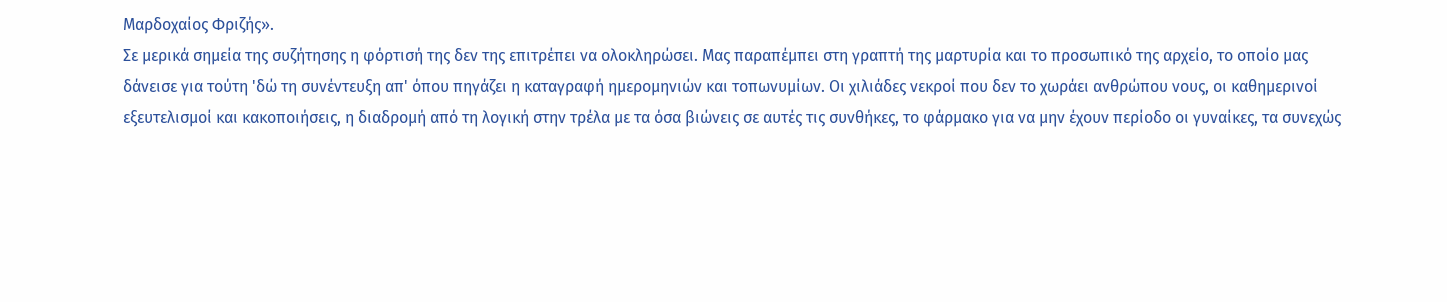Μαρδοχαίος Φριζής».
Σε μερικά σημεία της συζήτησης η φόρτισή της δεν της επιτρέπει να ολοκληρώσει. Μας παραπέμπει στη γραπτή της μαρτυρία και το προσωπικό της αρχείο, το οποίο μας δάνεισε για τούτη 'δώ τη συνέντευξη απ' όπου πηγάζει η καταγραφή ημερομηνιών και τοπωνυμίων. Οι χιλιάδες νεκροί που δεν το χωράει ανθρώπου νους, οι καθημερινοί εξευτελισμοί και κακοποιήσεις, η διαδρομή από τη λογική στην τρέλα με τα όσα βιώνεις σε αυτές τις συνθήκες, το φάρμακο για να μην έχουν περίοδο οι γυναίκες, τα συνεχώς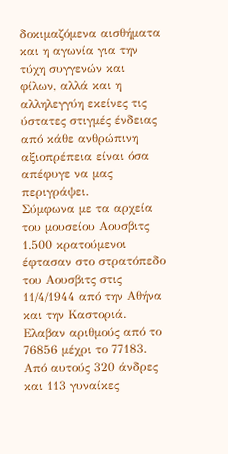δοκιμαζόμενα αισθήματα και η αγωνία για την τύχη συγγενών και φίλων, αλλά και η αλληλεγγύη εκείνες τις ύστατες στιγμές ένδειας από κάθε ανθρώπινη αξιοπρέπεια είναι όσα απέφυγε να μας περιγράψει.
Σύμφωνα με τα αρχεία του μουσείου Αουσβιτς 1.500 κρατούμενοι έφτασαν στο στρατόπεδο του Αουσβιτς στις 11/4/1944 από την Αθήνα και την Καστοριά. Ελαβαν αριθμούς από το 76856 μέχρι το 77183. Από αυτούς 320 άνδρες και 113 γυναίκες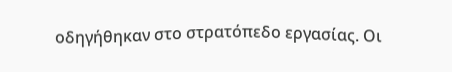οδηγήθηκαν στο στρατόπεδο εργασίας. Οι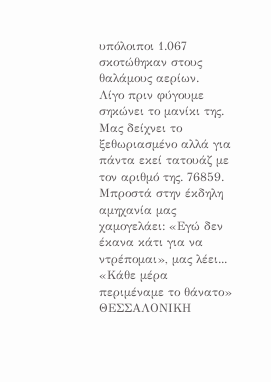υπόλοιποι 1.067 σκοτώθηκαν στους θαλάμους αερίων.
Λίγο πριν φύγουμε σηκώνει το μανίκι της. Μας δείχνει το ξεθωριασμένο αλλά για πάντα εκεί τατουάζ με τον αριθμό της. 76859.
Μπροστά στην έκδηλη αμηχανία μας χαμογελάει: «Εγώ δεν έκανα κάτι για να ντρέπομαι», μας λέει...
«Κάθε μέρα περιμέναμε το θάνατο»
ΘΕΣΣΑΛΟΝΙΚΗ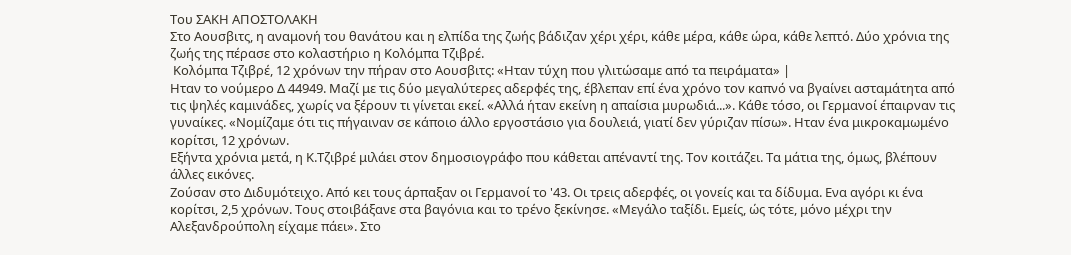Του ΣΑΚΗ ΑΠΟΣΤΟΛΑΚΗ
Στο Αουσβιτς, η αναμονή του θανάτου και η ελπίδα της ζωής βάδιζαν χέρι χέρι, κάθε μέρα, κάθε ώρα, κάθε λεπτό. Δύο χρόνια της ζωής της πέρασε στο κολαστήριο η Κολόμπα Τζιβρέ.
 Κολόμπα Τζιβρέ, 12 χρόνων την πήραν στο Αουσβιτς: «Ηταν τύχη που γλιτώσαμε από τα πειράματα» |
Ηταν το νούμερο Δ 44949. Μαζί με τις δύο μεγαλύτερες αδερφές της, έβλεπαν επί ένα χρόνο τον καπνό να βγαίνει ασταμάτητα από τις ψηλές καμινάδες, χωρίς να ξέρουν τι γίνεται εκεί. «Αλλά ήταν εκείνη η απαίσια μυρωδιά...». Κάθε τόσο, οι Γερμανοί έπαιρναν τις γυναίκες. «Νομίζαμε ότι τις πήγαιναν σε κάποιο άλλο εργοστάσιο για δουλειά, γιατί δεν γύριζαν πίσω». Ηταν ένα μικροκαμωμένο κορίτσι, 12 χρόνων.
Εξήντα χρόνια μετά, η Κ.Τζιβρέ μιλάει στον δημοσιογράφο που κάθεται απέναντί της. Τον κοιτάζει. Τα μάτια της, όμως, βλέπουν άλλες εικόνες.
Ζούσαν στο Διδυμότειχο. Από κει τους άρπαξαν οι Γερμανοί το '43. Οι τρεις αδερφές, οι γονείς και τα δίδυμα. Ενα αγόρι κι ένα κορίτσι, 2,5 χρόνων. Τους στοιβάξανε στα βαγόνια και το τρένο ξεκίνησε. «Μεγάλο ταξίδι. Εμείς, ώς τότε, μόνο μέχρι την Αλεξανδρούπολη είχαμε πάει». Στο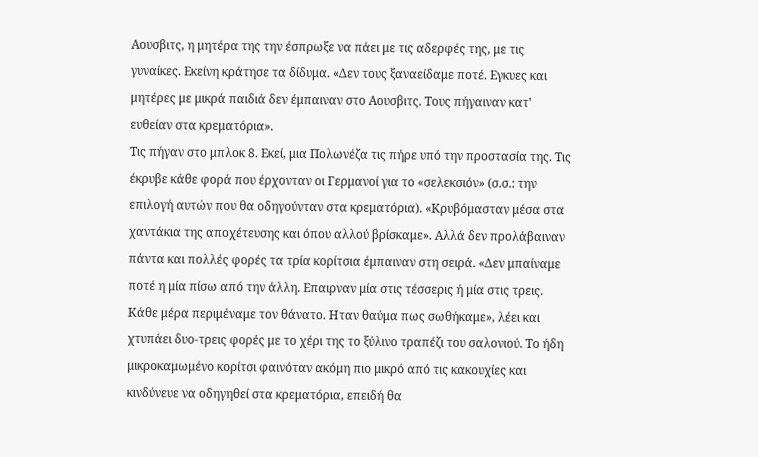Αουσβιτς, η μητέρα της την έσπρωξε να πάει με τις αδερφές της, με τις γυναίκες. Εκείνη κράτησε τα δίδυμα. «Δεν τους ξαναείδαμε ποτέ. Εγκυες και μητέρες με μικρά παιδιά δεν έμπαιναν στο Αουσβιτς. Τους πήγαιναν κατ' ευθείαν στα κρεματόρια».
Τις πήγαν στο μπλοκ 8. Εκεί, μια Πολωνέζα τις πήρε υπό την προστασία της. Τις έκρυβε κάθε φορά που έρχονταν οι Γερμανοί για το «σελεκσιόν» (σ.σ.: την επιλογή αυτών που θα οδηγούνταν στα κρεματόρια). «Κρυβόμασταν μέσα στα χαντάκια της αποχέτευσης και όπου αλλού βρίσκαμε». Αλλά δεν προλάβαιναν πάντα και πολλές φορές τα τρία κορίτσια έμπαιναν στη σειρά. «Δεν μπαίναμε ποτέ η μία πίσω από την άλλη. Επαιρναν μία στις τέσσερις ή μία στις τρεις. Κάθε μέρα περιμέναμε τον θάνατο. Ηταν θαύμα πως σωθήκαμε», λέει και χτυπάει δυο-τρεις φορές με το χέρι της το ξύλινο τραπέζι του σαλονιού. Το ήδη μικροκαμωμένο κορίτσι φαινόταν ακόμη πιο μικρό από τις κακουχίες και κινδύνευε να οδηγηθεί στα κρεματόρια, επειδή θα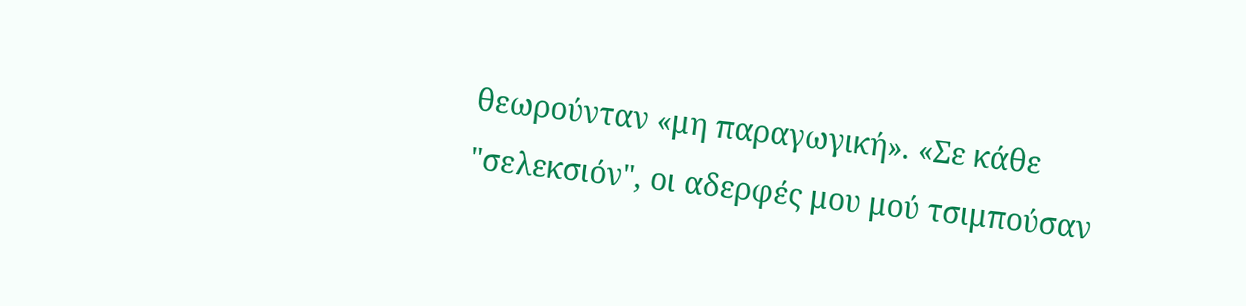θεωρούνταν «μη παραγωγική». «Σε κάθε "σελεκσιόν", οι αδερφές μου μού τσιμπούσαν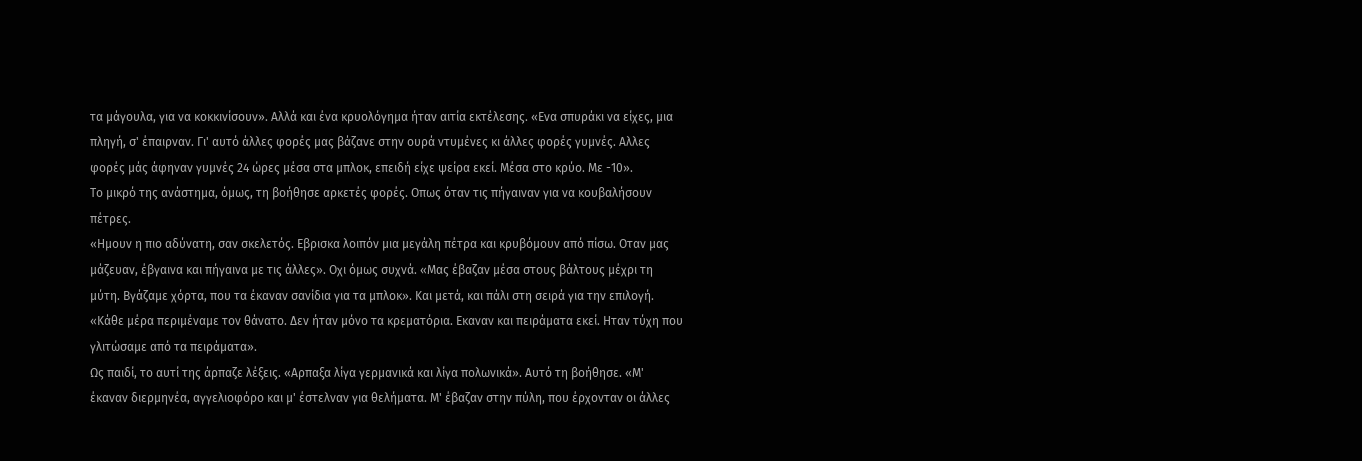τα μάγουλα, για να κοκκινίσουν». Αλλά και ένα κρυολόγημα ήταν αιτία εκτέλεσης. «Ενα σπυράκι να είχες, μια πληγή, σ' έπαιρναν. Γι' αυτό άλλες φορές μας βάζανε στην ουρά ντυμένες κι άλλες φορές γυμνές. Αλλες φορές μάς άφηναν γυμνές 24 ώρες μέσα στα μπλοκ, επειδή είχε ψείρα εκεί. Μέσα στο κρύο. Με -10».
Το μικρό της ανάστημα, όμως, τη βοήθησε αρκετές φορές. Οπως όταν τις πήγαιναν για να κουβαλήσουν πέτρες.
«Ημουν η πιο αδύνατη, σαν σκελετός. Εβρισκα λοιπόν μια μεγάλη πέτρα και κρυβόμουν από πίσω. Οταν μας μάζευαν, έβγαινα και πήγαινα με τις άλλες». Οχι όμως συχνά. «Μας έβαζαν μέσα στους βάλτους μέχρι τη μύτη. Βγάζαμε χόρτα, που τα έκαναν σανίδια για τα μπλοκ». Και μετά, και πάλι στη σειρά για την επιλογή. «Κάθε μέρα περιμέναμε τον θάνατο. Δεν ήταν μόνο τα κρεματόρια. Εκαναν και πειράματα εκεί. Ηταν τύχη που γλιτώσαμε από τα πειράματα».
Ως παιδί, το αυτί της άρπαζε λέξεις. «Αρπαξα λίγα γερμανικά και λίγα πολωνικά». Αυτό τη βοήθησε. «Μ' έκαναν διερμηνέα, αγγελιοφόρο και μ' έστελναν για θελήματα. Μ' έβαζαν στην πύλη, που έρχονταν οι άλλες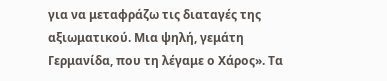για να μεταφράζω τις διαταγές της αξιωματικού. Μια ψηλή, γεμάτη Γερμανίδα, που τη λέγαμε ο Χάρος». Τα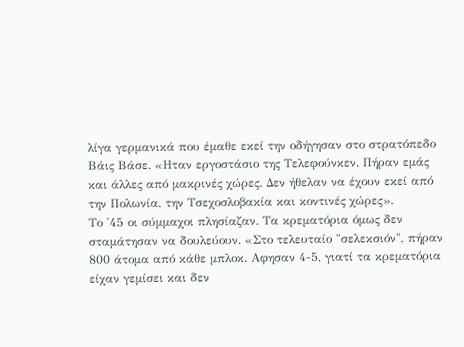λίγα γερμανικά που έμαθε εκεί την οδήγησαν στο στρατόπεδο Βάις Βάσε. «Ηταν εργοστάσιο της Τελεφούνκεν. Πήραν εμάς και άλλες από μακρινές χώρες. Δεν ήθελαν να έχουν εκεί από την Πολωνία, την Τσεχοσλοβακία και κοντινές χώρες».
Το '45 οι σύμμαχοι πλησίαζαν. Τα κρεματόρια όμως δεν σταμάτησαν να δουλεύουν. «Στο τελευταίο "σελεκσιόν", πήραν 800 άτομα από κάθε μπλοκ. Αφησαν 4-5, γιατί τα κρεματόρια είχαν γεμίσει και δεν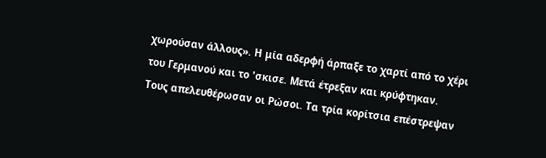χωρούσαν άλλους». Η μία αδερφή άρπαξε το χαρτί από το χέρι του Γερμανού και το 'σκισε. Μετά έτρεξαν και κρύφτηκαν.
Τους απελευθέρωσαν οι Ρώσοι. Τα τρία κορίτσια επέστρεψαν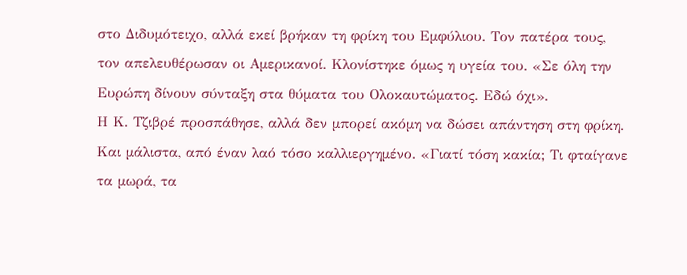στο Διδυμότειχο, αλλά εκεί βρήκαν τη φρίκη του Εμφύλιου. Τον πατέρα τους, τον απελευθέρωσαν οι Αμερικανοί. Κλονίστηκε όμως η υγεία του. «Σε όλη την Ευρώπη δίνουν σύνταξη στα θύματα του Ολοκαυτώματος. Εδώ όχι».
Η Κ. Τζιβρέ προσπάθησε, αλλά δεν μπορεί ακόμη να δώσει απάντηση στη φρίκη. Και μάλιστα, από έναν λαό τόσο καλλιεργημένο. «Γιατί τόση κακία; Τι φταίγανε τα μωρά, τα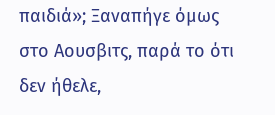παιδιά»; Ξαναπήγε όμως στο Αουσβιτς, παρά το ότι δεν ήθελε,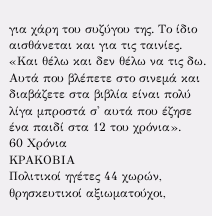για χάρη του συζύγου της. Το ίδιο αισθάνεται και για τις ταινίες. «Και θέλω και δεν θέλω να τις δω. Αυτά που βλέπετε στο σινεμά και διαβάζετε στα βιβλία είναι πολύ λίγα μπροστά σ' αυτά που έζησε ένα παιδί στα 12 του χρόνια».
60 Χρόνια
ΚΡΑΚΟΒΙΑ
Πολιτικοί ηγέτες 44 χωρών, θρησκευτικοί αξιωματούχοι,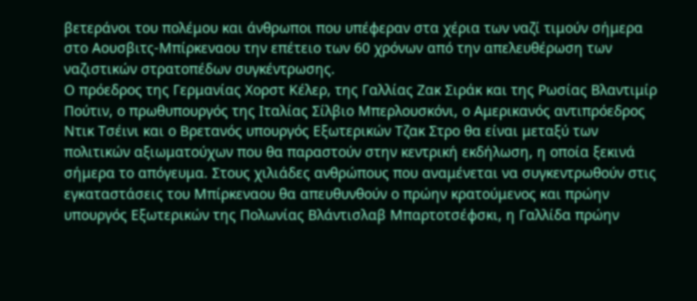βετεράνοι του πολέμου και άνθρωποι που υπέφεραν στα χέρια των ναζί τιμούν σήμερα στο Αουσβιτς-Μπίρκεναου την επέτειο των 60 χρόνων από την απελευθέρωση των ναζιστικών στρατοπέδων συγκέντρωσης.
Ο πρόεδρος της Γερμανίας Χορστ Κέλερ, της Γαλλίας Ζακ Σιράκ και της Ρωσίας Βλαντιμίρ Πούτιν, ο πρωθυπουργός της Ιταλίας Σίλβιο Μπερλουσκόνι, ο Αμερικανός αντιπρόεδρος Ντικ Τσέινι και ο Βρετανός υπουργός Εξωτερικών Τζακ Στρο θα είναι μεταξύ των πολιτικών αξιωματούχων που θα παραστούν στην κεντρική εκδήλωση, η οποία ξεκινά σήμερα το απόγευμα. Στους χιλιάδες ανθρώπους που αναμένεται να συγκεντρωθούν στις εγκαταστάσεις του Μπίρκεναου θα απευθυνθούν ο πρώην κρατούμενος και πρώην υπουργός Εξωτερικών της Πολωνίας Βλάντισλαβ Μπαρτοτσέφσκι, η Γαλλίδα πρώην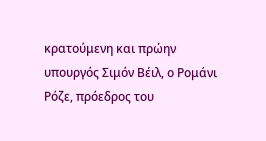κρατούμενη και πρώην υπουργός Σιμόν Βέιλ, ο Ρομάνι Ρόζε, πρόεδρος του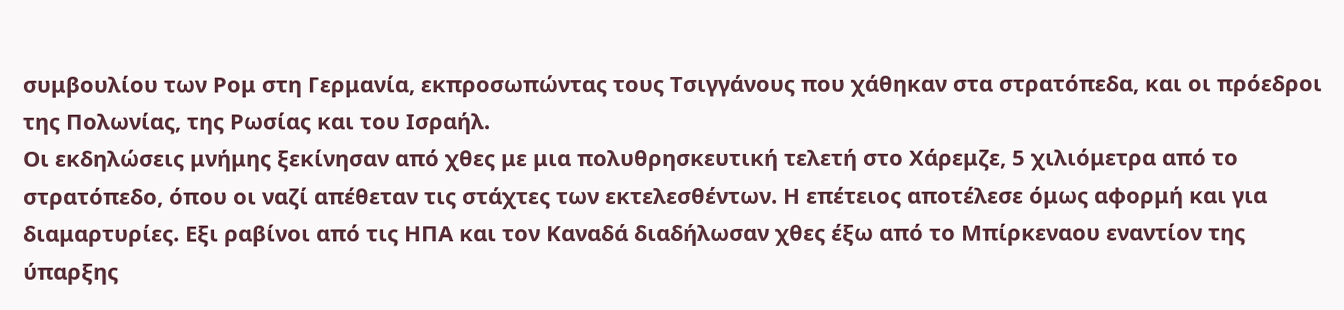συμβουλίου των Ρομ στη Γερμανία, εκπροσωπώντας τους Τσιγγάνους που χάθηκαν στα στρατόπεδα, και οι πρόεδροι της Πολωνίας, της Ρωσίας και του Ισραήλ.
Οι εκδηλώσεις μνήμης ξεκίνησαν από χθες με μια πολυθρησκευτική τελετή στο Χάρεμζε, 5 χιλιόμετρα από το στρατόπεδο, όπου οι ναζί απέθεταν τις στάχτες των εκτελεσθέντων. Η επέτειος αποτέλεσε όμως αφορμή και για διαμαρτυρίες. Εξι ραβίνοι από τις ΗΠΑ και τον Καναδά διαδήλωσαν χθες έξω από το Μπίρκεναου εναντίον της ύπαρξης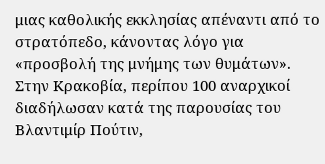μιας καθολικής εκκλησίας απέναντι από το στρατόπεδο, κάνοντας λόγο για «προσβολή της μνήμης των θυμάτων». Στην Κρακοβία, περίπου 100 αναρχικοί διαδήλωσαν κατά της παρουσίας του Βλαντιμίρ Πούτιν,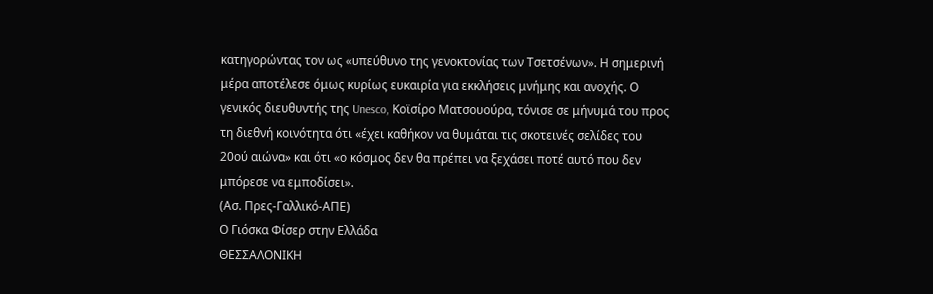κατηγορώντας τον ως «υπεύθυνο της γενοκτονίας των Τσετσένων». Η σημερινή μέρα αποτέλεσε όμως κυρίως ευκαιρία για εκκλήσεις μνήμης και ανοχής. Ο γενικός διευθυντής της Unesco, Κοϊσίρο Ματσουούρα, τόνισε σε μήνυμά του προς τη διεθνή κοινότητα ότι «έχει καθήκον να θυμάται τις σκοτεινές σελίδες του 20ού αιώνα» και ότι «ο κόσμος δεν θα πρέπει να ξεχάσει ποτέ αυτό που δεν μπόρεσε να εμποδίσει».
(Ασ. Πρες-Γαλλικό-ΑΠΕ)
Ο Γιόσκα Φίσερ στην Ελλάδα
ΘΕΣΣΑΛΟΝΙΚΗ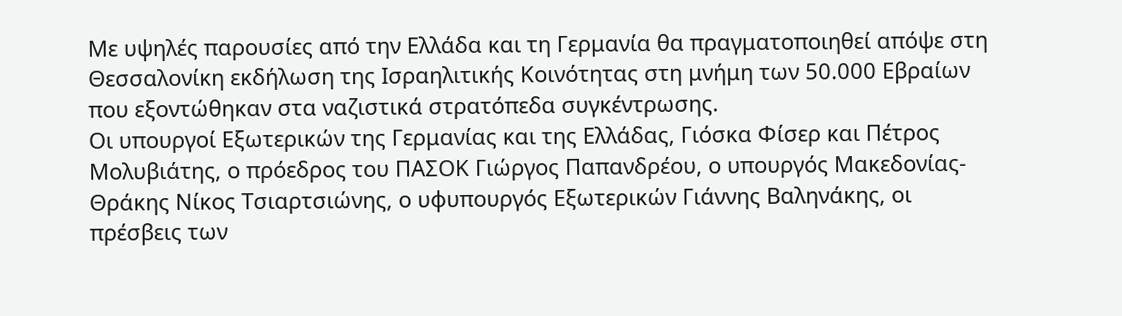Με υψηλές παρουσίες από την Ελλάδα και τη Γερμανία θα πραγματοποιηθεί απόψε στη Θεσσαλονίκη εκδήλωση της Ισραηλιτικής Κοινότητας στη μνήμη των 50.000 Εβραίων που εξοντώθηκαν στα ναζιστικά στρατόπεδα συγκέντρωσης.
Οι υπουργοί Εξωτερικών της Γερμανίας και της Ελλάδας, Γιόσκα Φίσερ και Πέτρος Μολυβιάτης, ο πρόεδρος του ΠΑΣΟΚ Γιώργος Παπανδρέου, ο υπουργός Μακεδονίας-Θράκης Νίκος Τσιαρτσιώνης, ο υφυπουργός Εξωτερικών Γιάννης Βαληνάκης, οι πρέσβεις των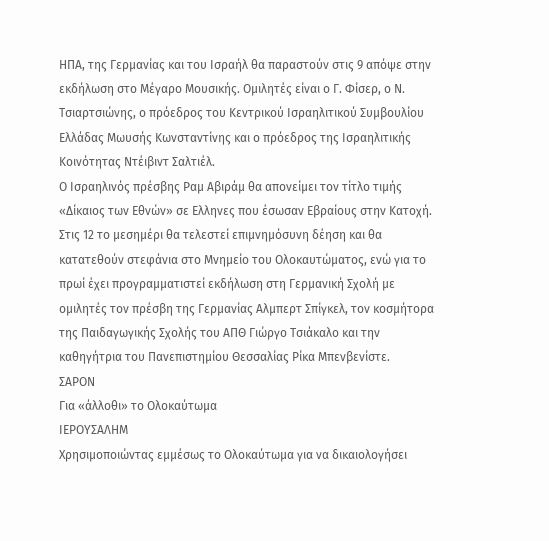ΗΠΑ, της Γερμανίας και του Ισραήλ θα παραστούν στις 9 απόψε στην εκδήλωση στο Μέγαρο Μουσικής. Ομιλητές είναι ο Γ. Φίσερ, ο Ν. Τσιαρτσιώνης, ο πρόεδρος του Κεντρικού Ισραηλιτικού Συμβουλίου Ελλάδας Μωυσής Κωνσταντίνης και ο πρόεδρος της Ισραηλιτικής Κοινότητας Ντέιβιντ Σαλτιέλ.
Ο Ισραηλινός πρέσβης Ραμ Αβιράμ θα απονείμει τον τίτλο τιμής «Δίκαιος των Εθνών» σε Ελληνες που έσωσαν Εβραίους στην Κατοχή. Στις 12 το μεσημέρι θα τελεστεί επιμνημόσυνη δέηση και θα κατατεθούν στεφάνια στο Μνημείο του Ολοκαυτώματος, ενώ για το πρωί έχει προγραμματιστεί εκδήλωση στη Γερμανική Σχολή με ομιλητές τον πρέσβη της Γερμανίας Αλμπερτ Σπίγκελ, τον κοσμήτορα της Παιδαγωγικής Σχολής του ΑΠΘ Γιώργο Τσιάκαλο και την καθηγήτρια του Πανεπιστημίου Θεσσαλίας Ρίκα Μπενβενίστε.
ΣΑΡΟΝ
Για «άλλοθι» το Ολοκαύτωμα
ΙΕΡΟΥΣΑΛΗΜ
Χρησιμοποιώντας εμμέσως το Ολοκαύτωμα για να δικαιολογήσει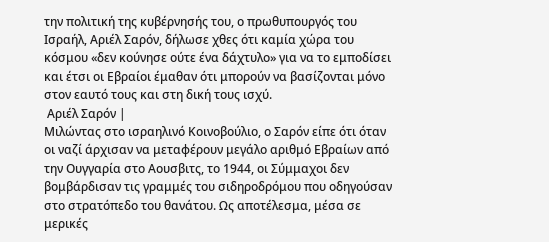την πολιτική της κυβέρνησής του, ο πρωθυπουργός του Ισραήλ, Αριέλ Σαρόν, δήλωσε χθες ότι καμία χώρα του κόσμου «δεν κούνησε ούτε ένα δάχτυλο» για να το εμποδίσει και έτσι οι Εβραίοι έμαθαν ότι μπορούν να βασίζονται μόνο στον εαυτό τους και στη δική τους ισχύ.
 Αριέλ Σαρόν |
Μιλώντας στο ισραηλινό Κοινοβούλιο, ο Σαρόν είπε ότι όταν οι ναζί άρχισαν να μεταφέρουν μεγάλο αριθμό Εβραίων από την Ουγγαρία στο Αουσβιτς, το 1944, οι Σύμμαχοι δεν βομβάρδισαν τις γραμμές του σιδηροδρόμου που οδηγούσαν στο στρατόπεδο του θανάτου. Ως αποτέλεσμα, μέσα σε μερικές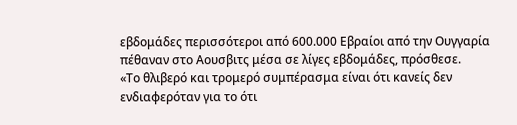εβδομάδες περισσότεροι από 600.000 Εβραίοι από την Ουγγαρία πέθαναν στο Αουσβιτς μέσα σε λίγες εβδομάδες, πρόσθεσε.
«Το θλιβερό και τρομερό συμπέρασμα είναι ότι κανείς δεν ενδιαφερόταν για το ότι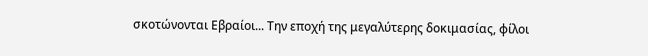σκοτώνονται Εβραίοι... Την εποχή της μεγαλύτερης δοκιμασίας, φίλοι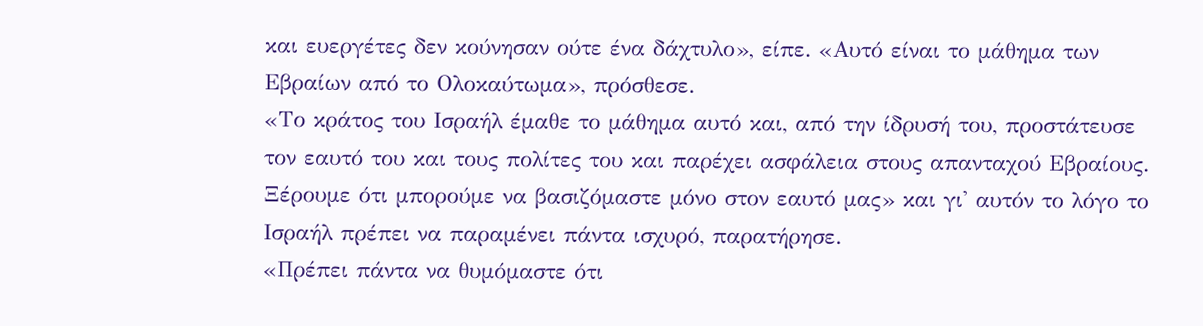και ευεργέτες δεν κούνησαν ούτε ένα δάχτυλο», είπε. «Αυτό είναι το μάθημα των Εβραίων από το Ολοκαύτωμα», πρόσθεσε.
«Το κράτος του Ισραήλ έμαθε το μάθημα αυτό και, από την ίδρυσή του, προστάτευσε τον εαυτό του και τους πολίτες του και παρέχει ασφάλεια στους απανταχού Εβραίους. Ξέρουμε ότι μπορούμε να βασιζόμαστε μόνο στον εαυτό μας» και γι' αυτόν το λόγο το Ισραήλ πρέπει να παραμένει πάντα ισχυρό, παρατήρησε.
«Πρέπει πάντα να θυμόμαστε ότι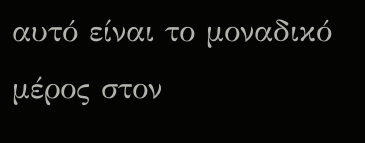αυτό είναι το μοναδικό μέρος στον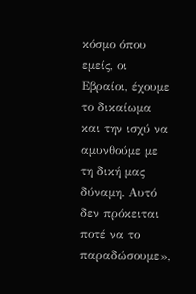κόσμο όπου εμείς, οι Εβραίοι, έχουμε το δικαίωμα και την ισχύ να αμυνθούμε με τη δική μας δύναμη. Αυτό δεν πρόκειται ποτέ να το παραδώσουμε»,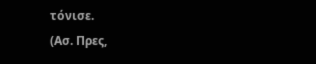τόνισε.
(Ασ. Πρες,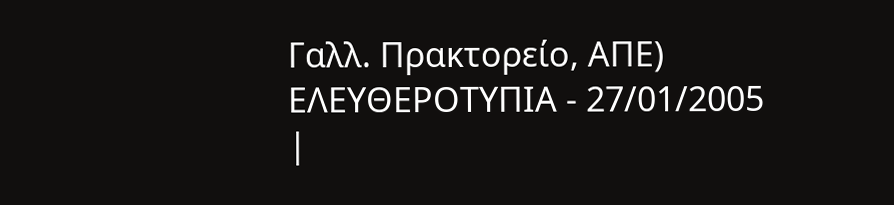Γαλλ. Πρακτορείο, ΑΠΕ)
ΕΛΕΥΘΕΡΟΤΥΠΙΑ - 27/01/2005
|